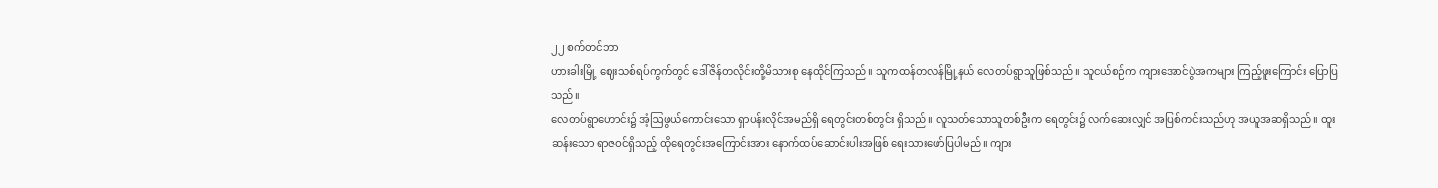၂၂ စက်တင်ဘာ
ဟားခါးမြို့ ဈေးသစ်ရပ်ကွက်တွင် ဒေါ်ဇိန်တလိုင်းတို့မိသားစု နေထိုင်ကြသည်။ သူကထန်တလန်မြို့နယ် လေတပ်ရွာသူဖြစ်သည်။ သူငယ်စဉ်က ကျားအောင်ပွဲအကများ ကြည့်ဖူးကြောင်း ပြောပြသည်။
လေတပ်ရွာဟောင်း၌ အံ့ဩဖွယ်ကောင်းသော ရှာပန်းလိုင်အမည်ရှိ ရေတွင်းတစ်တွင်း ရှိသည်။ လူသတ်သောသူတစ်ဦးက ရေတွင်း၌ လက်ဆေးလျှင် အပြစ်ကင်းသည်ဟု အယူအဆရှိသည်။ ထူးဆန်းသော ရာဇဝင်ရှိသည့် ထိုရေတွင်းအကြောင်းအား နောက်ထပ်ဆောင်းပါးအဖြစ် ရေးသားဖော်ပြပါမည်။ ကျား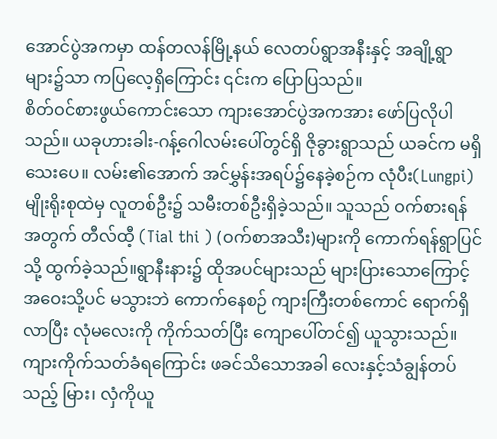အောင်ပွဲအကမှာ ထန်တလန်မြို့နယ် လေတပ်ရွာအနီးနှင့် အချို့ရွာများ၌သာ ကပြလေ့ရှိကြောင်း ၎င်းက ပြောပြသည်။
စိတ်ဝင်စားဖွယ်ကောင်းသော ကျားအောင်ပွဲအကအား ဖော်ပြလိုပါသည်။ ယခုဟားခါး-ဂန့်ဂေါလမ်းပေါ်တွင်ရှိ ဇိုခွားရွာသည် ယခင်က မရှိသေးပေ။ လမ်း၏အောက် အင်မွှန်းအရပ်၌နေခဲ့စဉ်က လုံပီး(Lungpi) မျိုးရိုးစုထဲမှ လူတစ်ဦး၌ သမီးတစ်ဦးရှိခဲ့သည်။ သူသည် ဝက်စားရန်အတွက် တီလ်ထီ့ (Tial thi ) (ဝက်စာအသီး)များကို ကောက်ရန်ရွာပြင်သို့ ထွက်ခဲ့သည်။ရွာနီးနား၌ ထိုအပင်များသည် များပြားသောကြောင့် အဝေးသို့ပင် မသွားဘဲ ကောက်နေစဉ် ကျားကြီးတစ်ကောင် ရောက်ရှိလာပြီး လုံမလေးကို ကိုက်သတ်ပြီး ကျောပေါ်တင်၍ ယူသွားသည်။
ကျားကိုက်သတ်ခံရကြောင်း ဖခင်သိသောအခါ လေးနှင့်သံချွန်တပ်သည့် မြား၊ လှံကိုယူ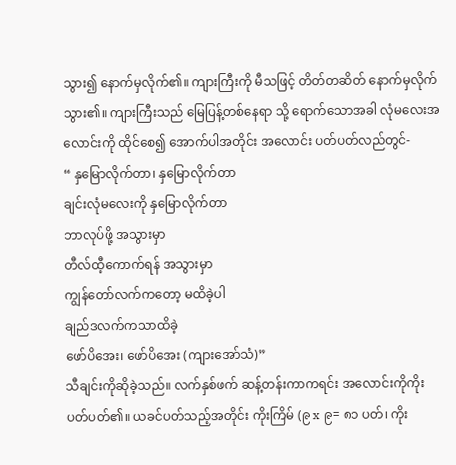သွား၍ နောက်မှလိုက်၏။ ကျားကြီးကို မီသဖြင့် တိတ်တဆိတ် နောက်မှလိုက်သွား၏။ ကျားကြီးသည် မြေပြန့်တစ်နေရာ သို့ ရောက်သောအခါ လုံမလေးအလောင်းကို ထိုင်စေ၍ အောက်ပါအတိုင်း အလောင်း ပတ်ပတ်လည်တွင်-
“ နှမြောလိုက်တာ၊ နှမြောလိုက်တာ
ချင်းလုံမလေးကို နှမြောလိုက်တာ
ဘာလုပ်ဖို့ အသွားမှာ
တီလ်ထီ့ကောက်ရန် အသွားမှာ
ကျွန်တော်လက်ကတော့ မထိခဲ့ပါ
ချည်ဒလက်ကသာထိခဲ့
ဖော်ပိအေး၊ ဖော်ပိအေး (ကျားအော်သံ)”
သီချင်းကိုဆိုခဲ့သည်။ လက်နှစ်ဖက် ဆန့်တန်းကာကရင်း အလောင်းကိုကိုးပတ်ပတ်၏။ ယခင်ပတ်သည့်အတိုင်း ကိုးကြိမ် (၉ x ၉= ၈၁ ပတ်၊ ကိုး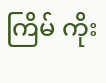ကြိမ် ကိုး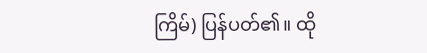ကြိမ်) ပြန်ပတ်၏။ ထို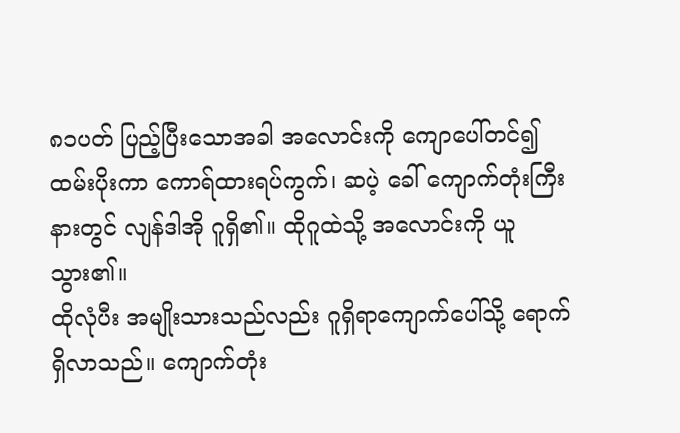၈၁ပတ် ပြည့်ပြီးသောအခါ အလောင်းကို ကျောပေါ်တင်၍ ထမ်းပိုးကာ ကောရ်ထားရပ်ကွက်၊ ဆပဲ့ ခေါ် ကျောက်တုံးကြီးနားတွင် လျန်ဒါအို ဂူရှိ၏။ ထိုဂူထဲသို့ အလောင်းကို ယူသွား၏။
ထိုလုံပီး အမျိုးသားသည်လည်း ဂူရှိရာကျောက်ပေါ်သို့ ရောက်ရှိလာသည်။ ကျောက်တုံး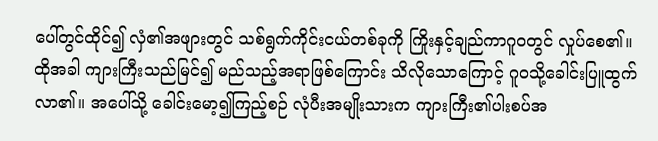ပေါ်တွင်ထိုင်၍ လှံ၏အဖျားတွင် သစ်ရွက်ကိုင်းငယ်တစ်ခုကို ကြိုးနှင့်ချည်ကာဂူဝတွင် လှုပ်စေ၏။
ထိုအခါ ကျားကြီးသည်မြင်၍ မည်သည့်အရာဖြစ်ကြောင်း သိလိုသောကြောင့် ဂူဝသို့ခေါင်းပြူထွက် လာ၏။ အပေါ်သို့ ခေါင်းမော့၍ကြည့်စဉ် လုံပီးအမျိုးသားက ကျားကြီး၏ပါးစပ်အ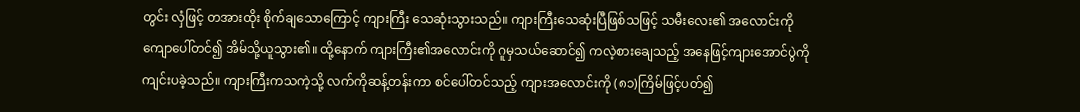တွင်း လှံဖြင့် တအားထိုး စိုက်ချသောကြောင့် ကျားကြီး သေဆုံးသွားသည်။ ကျားကြီးသေဆုံးပြီဖြစ်သဖြင့် သမီးလေး၏ အလောင်းကို ကျောပေါ်တင်၍ အိမ်သို့ယူသွား၏။ ထို့နောက် ကျားကြီး၏အလောင်းကို ဂူမှသယ်ဆောင်၍ ကလဲ့စားချေသည့် အနေဖြင့်ကျားအောင်ပွဲကို ကျင်းပခဲ့သည်။ ကျားကြီးကသကဲ့သို့ လက်ကိုဆန့်တန်းကာ စင်ပေါ်တင်သည့် ကျားအလောင်းကို (၈၁)ကြိမ်ဖြင့်ပတ်၍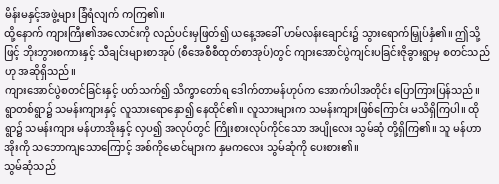မိန်းမနှင့်အဖွဲ့များ ခြံရံလျက် ကကြ၏။
ထို့နောက် ကျားကြီး၏အလောင်းကို လည်ပင်းမှဖြတ်၍ ယနေ့အခေါ် ဟမ်လန်းချောင်း၌ သွားရောက်မြှုပ်နှံ၏။ ဤသို့ဖြင့် ဘိုးဘွားစကားနှင့် သီချင်းများစာအုပ် (စီအေစီစီထုတ်စာအုပ်)တွင် ကျားအောင်ပွဲကျင်းပခြင်းဇိုခွားရွာမှ စတင်သည်ဟု အဆိုရှိသည်။
ကျားအောင်ပွဲစတင်ခြင်းနှင့် ပတ်သက်၍ သိက္ခာတော်ရ ဒေါက်တာမန်ဟုပ်က အောက်ပါအတိုင်း ပြောကြားပြန်သည်။ ရွာတစ်ရွာ၌ သမန်းကျားနှင့် လူသားရောနှော၍ နေထိုင်၏။ လူသားများက သမန်းကျားဖြစ်ကြောင်း မသိရှိကြပါ။ ထိုရွာ၌ သမန်းကျား မန်ဟာအိုးနှင့် လှပ၍ အလုပ်တွင် ကြိုးစားလုပ်ကိုင်သော အပျိုလေး သွမ်ဆုံ တို့ရှိကြ၏။ သူ မန်ဟာအိုးကို သဘောကျသောကြောင့် အစ်ကိုမောင်များက နှမကလေး သွမ်ဆုံကို ပေးစား၏။
သွမ်ဆုံသည်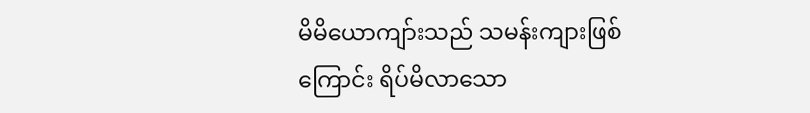မိမိယောကျာ်းသည် သမန်းကျားဖြစ်ကြောင်း ရိပ်မိလာသော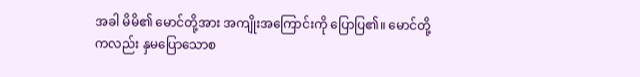အခါ မိမိ၏ မောင်တို့အား အကျိုးအကြောင်းကို ပြောပြ၏။ မောင်တို့ကလည်း နှမပြောသောစ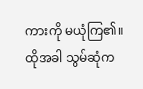ကားကို မယုံကြ၏။ ထိုအခါ သွမ်ဆုံက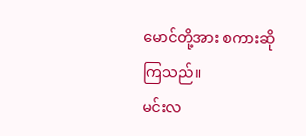မောင်တို့အား စကားဆိုကြသည်။
မင်းလ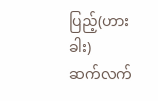ပြည့်(ဟားခါး)
ဆက်လက်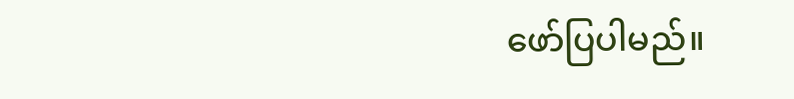ဖော်ပြပါမည်။